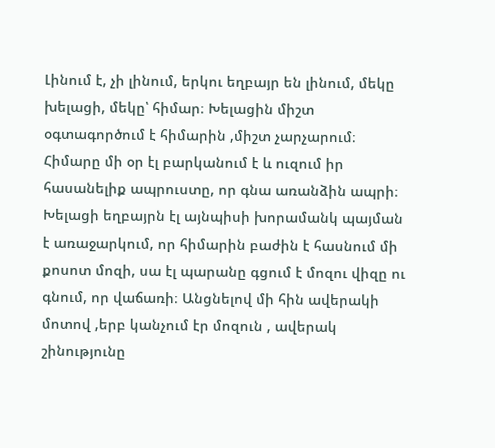Լինում է, չի լինում, երկու եղբայր են լինում, մեկը խելացի, մեկը՝ հիմար։ Խելացին միշտ օգտագործում է հիմարին ,միշտ չարչարում։ Հիմարը մի օր էլ բարկանում է և ուզում իր հասանելիք ապրուստը, որ գնա առանձին ապրի։ Խելացի եղբայրն էլ այնպիսի խորամանկ պայման է առաջարկում, որ հիմարին բաժին է հասնում մի քոսոտ մոզի, սա էլ պարանը գցում է մոզու վիզը ու գնում, որ վաճառի։ Անցնելով մի հին ավերակի մոտով ,երբ կանչում էր մոզուն , ավերակ շինությունը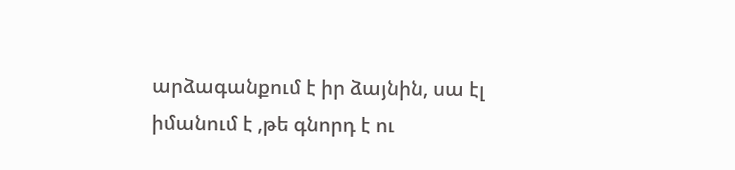արձագանքում է իր ձայնին, սա էլ իմանում է ,թե գնորդ է ու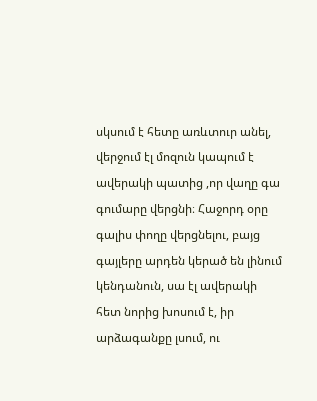սկսում է հետը առևտուր անել, վերջում էլ մոզուն կապում է ավերակի պատից ,որ վաղը գա գումարը վերցնի։ Հաջորդ օրը գալիս փողը վերցնելու, բայց գայլերը արդեն կերած են լինում կենդանուն, սա էլ ավերակի հետ նորից խոսում է, իր արձագանքը լսում, ու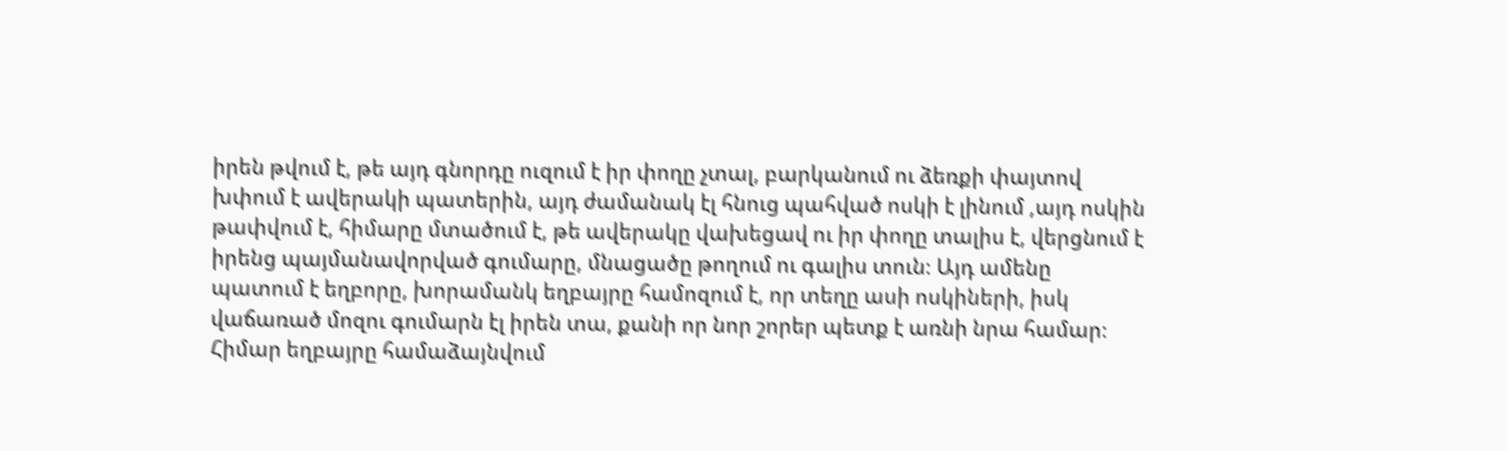իրեն թվում է, թե այդ գնորդը ուզում է իր փողը չտալ, բարկանում ու ձեռքի փայտով խփում է ավերակի պատերին, այդ ժամանակ էլ հնուց պահված ոսկի է լինում ,այդ ոսկին թափվում է, հիմարը մտածում է, թե ավերակը վախեցավ ու իր փողը տալիս է, վերցնում է իրենց պայմանավորված գումարը, մնացածը թողում ու գալիս տուն։ Այդ ամենը պատում է եղբորը, խորամանկ եղբայրը համոզում է, որ տեղը ասի ոսկիների, իսկ վաճառած մոզու գումարն էլ իրեն տա, քանի որ նոր շորեր պետք է առնի նրա համար։ Հիմար եղբայրը համաձայնվում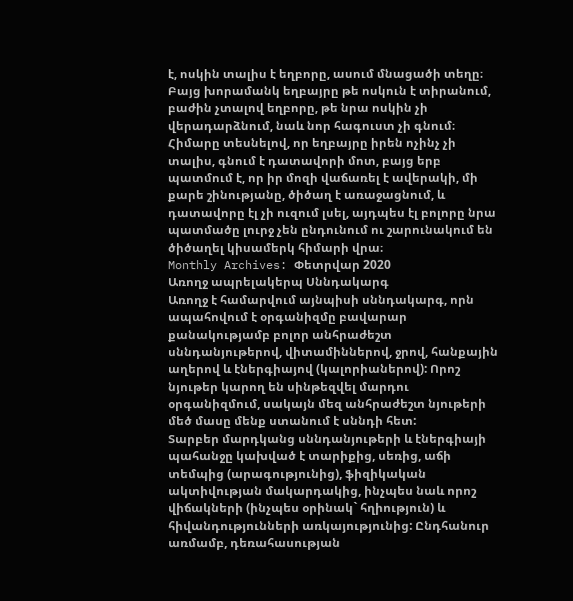է, ոսկին տալիս է եղբորը, ասում մնացածի տեղը։ Բայց խորամանկ եղբայրը թե ոսկուն է տիրանում, բաժին չտալով եղբորը, թե նրա ոսկին չի վերադարձնում, նաև նոր հագուստ չի գնում։ Հիմարը տեսնելով, որ եղբայրը իրեն ոչինչ չի տալիս, գնում է դատավորի մոտ, բայց երբ պատմում է, որ իր մոզի վաճառել է ավերակի, մի քարե շինությանը, ծիծաղ է առաջացնում, և դատավորը էլ չի ուզում լսել, այդպես էլ բոլորը նրա պատմածը լուրջ չեն ընդունում ու շարունակում են ծիծաղել կիսամերկ հիմարի վրա։
Monthly Archives: Փետրվար 2020
Առողջ ապրելակերպ Սննդակարգ
Առողջ է համարվում այնպիսի սննդակարգ, որն ապահովում է օրգանիզմը բավարար քանակությամբ բոլոր անհրաժեշտ սննդանյութերով, վիտամիններով, ջրով, հանքային աղերով և էներգիայով (կալորիաներով): Որոշ նյութեր կարող են սինթեզվել մարդու օրգանիզմում, սակայն մեզ անհրաժեշտ նյութերի մեծ մասը մենք ստանում է սննդի հետ:
Տարբեր մարդկանց սննդանյութերի և էներգիայի պահանջը կախված է տարիքից, սեռից, աճի տեմպից (արագությունից), ֆիզիկական ակտիվության մակարդակից, ինչպես նաև որոշ վիճակների (ինչպես օրինակ` հղիություն) և հիվանդությունների առկայությունից: Ընդհանուր առմամբ, դեռահասության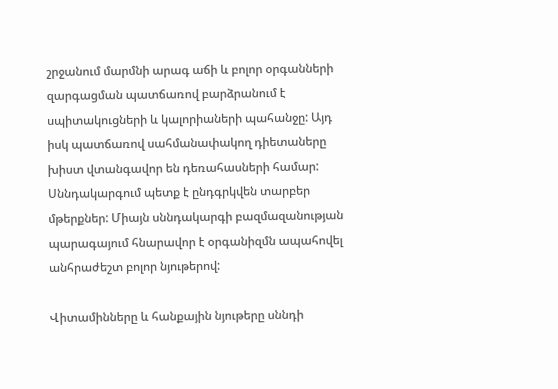շրջանում մարմնի արագ աճի և բոլոր օրգանների զարգացման պատճառով բարձրանում է սպիտակուցների և կալորիաների պահանջը: Այդ իսկ պատճառով սահմանափակող դիետաները խիստ վտանգավոր են դեռահասների համար:
Սննդակարգում պետք է ընդգրկվեն տարբեր մթերքներ: Միայն սննդակարգի բազմազանության պարագայում հնարավոր է օրգանիզմն ապահովել անհրաժեշտ բոլոր նյութերով:

Վիտամինները և հանքային նյութերը սննդի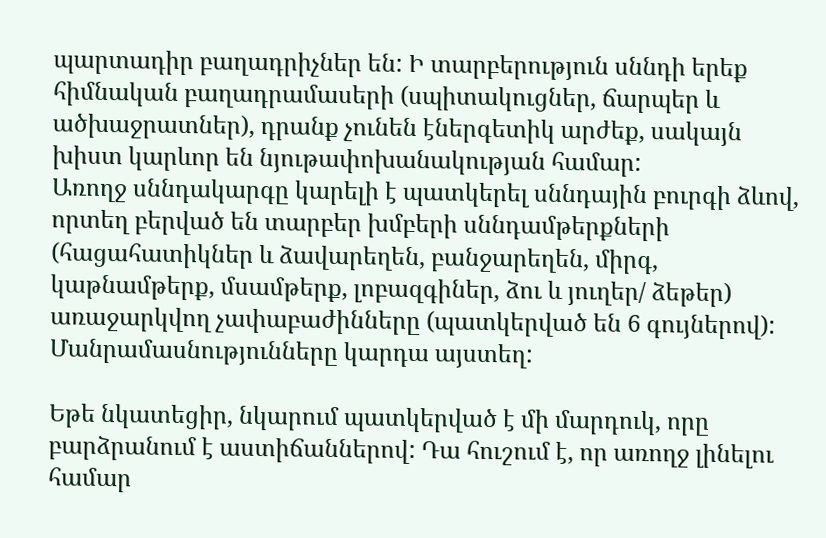պարտադիր բաղադրիչներ են: Ի տարբերություն սննդի երեք հիմնական բաղադրամասերի (սպիտակուցներ, ճարպեր և ածխաջրատներ), դրանք չունեն էներգետիկ արժեք, սակայն խիստ կարևոր են նյութափոխանակության համար:
Առողջ սննդակարգը կարելի է պատկերել սննդային բուրգի ձևով, որտեղ բերված են տարբեր խմբերի սննդամթերքների (հացահատիկներ և ձավարեղեն, բանջարեղեն, միրգ, կաթնամթերք, մսամթերք, լոբազգիներ, ձու և յուղեր/ ձեթեր) առաջարկվող չափաբաժինները (պատկերված են 6 գույներով): Մանրամասնությունները կարդա այստեղ:

Եթե նկատեցիր, նկարում պատկերված է մի մարդուկ, որը բարձրանում է աստիճաններով: Դա հուշում է, որ առողջ լինելու համար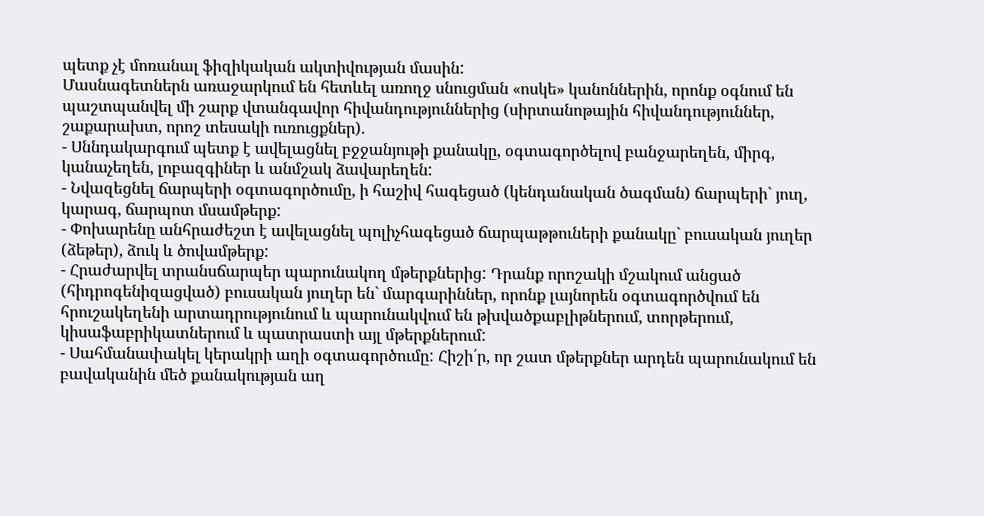պետք չէ մոռանալ ֆիզիկական ակտիվության մասին:
Մասնագետներն առաջարկում են հետևել առողջ սնուցման «ոսկե» կանոններին, որոնք օգնում են պաշտպանվել մի շարք վտանգավոր հիվանդություններից (սիրտանոթային հիվանդություններ, շաքարախտ, որոշ տեսակի ուռուցքներ).
- Սննդակարգում պետք է ավելացնել բջջանյութի քանակը, օգտագործելով բանջարեղեն, միրգ, կանաչեղեն, լոբազգիներ և անմշակ ձավարեղեն:
- Նվազեցնել ճարպերի օգտագործումը, ի հաշիվ հագեցած (կենդանական ծագման) ճարպերի` յուղ, կարագ, ճարպոտ մսամթերք:
- Փոխարենը անհրաժեշտ է ավելացնել պոլիչհագեցած ճարպաթթուների քանակը` բուսական յուղեր (ձեթեր), ձուկ և ծովամթերք:
- Հրաժարվել տրանսճարպեր պարունակող մթերքներից: Դրանք որոշակի մշակում անցած (հիդրոգենիզացված) բուսական յուղեր են` մարգարիններ, որոնք լայնորեն օգտագործվում են հրուշակեղենի արտադրությունում և պարունակվում են թխվածքաբլիթներում, տորթերում, կիսաֆաբրիկատներում և պատրաստի այլ մթերքներում:
- Սահմանափակել կերակրի աղի օգտագործումը: Հիշի՛ր, որ շատ մթերքներ արդեն պարունակում են բավականին մեծ քանակության աղ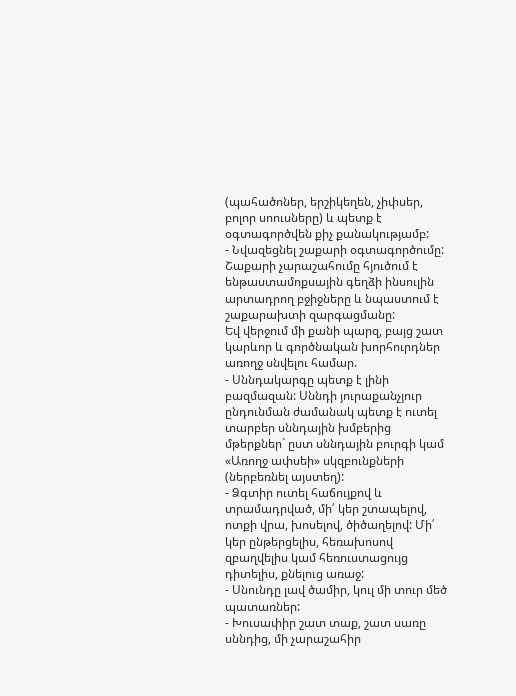(պահածոներ, երշիկեղեն, չիփսեր, բոլոր սոուսները) և պետք է օգտագործվեն քիչ քանակությամբ:
- Նվազեցնել շաքարի օգտագործումը: Շաքարի չարաշահումը հյուծում է ենթաստամոքսային գեղձի ինսուլին արտադրող բջիջները և նպաստում է շաքարախտի զարգացմանը:
Եվ վերջում մի քանի պարզ, բայց շատ կարևոր և գործնական խորհուրդներ առողջ սնվելու համար.
- Սննդակարգը պետք է լինի բազմազան: Սննդի յուրաքանչյուր ընդունման ժամանակ պետք է ուտել տարբեր սննդային խմբերից մթերքներ` ըստ սննդային բուրգի կամ «Առողջ ափսեի» սկզբունքների (ներբեռնել այստեղ):
- Ձգտիր ուտել հաճույքով և տրամադրված, մի՛ կեր շտապելով, ոտքի վրա, խոսելով, ծիծաղելով: Մի՛ կեր ընթերցելիս, հեռախոսով զբաղվելիս կամ հեռուստացույց դիտելիս, քնելուց առաջ:
- Սնունդը լավ ծամիր, կուլ մի տուր մեծ պատառներ:
- Խուսափիր շատ տաք, շատ սառը սննդից, մի չարաշահիր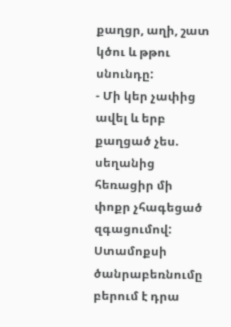քաղցր, աղի, շատ կծու և թթու սնունդը:
- Մի կեր չափից ավել և երբ քաղցած չես. սեղանից հեռացիր մի փոքր չհագեցած զգացումով: Ստամոքսի ծանրաբեռնումը բերում է դրա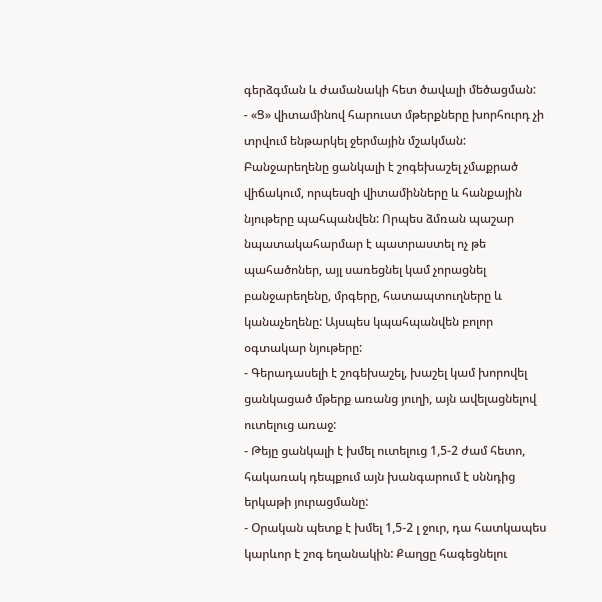գերձգման և ժամանակի հետ ծավալի մեծացման:
- «Ց» վիտամինով հարուստ մթերքները խորհուրդ չի տրվում ենթարկել ջերմային մշակման: Բանջարեղենը ցանկալի է շոգեխաշել չմաքրած վիճակում, որպեսզի վիտամինները և հանքային նյութերը պահպանվեն: Որպես ձմռան պաշար նպատակահարմար է պատրաստել ոչ թե պահածոներ, այլ սառեցնել կամ չորացնել բանջարեղենը, մրգերը, հատապտուղները և կանաչեղենը: Այսպես կպահպանվեն բոլոր օգտակար նյութերը:
- Գերադասելի է շոգեխաշել, խաշել կամ խորովել ցանկացած մթերք առանց յուղի, այն ավելացնելով ուտելուց առաջ:
- Թեյը ցանկալի է խմել ուտելուց 1,5-2 ժամ հետո, հակառակ դեպքում այն խանգարում է սննդից երկաթի յուրացմանը:
- Օրական պետք է խմել 1,5-2 լ ջուր, դա հատկապես կարևոր է շոգ եղանակին: Քաղցը հագեցնելու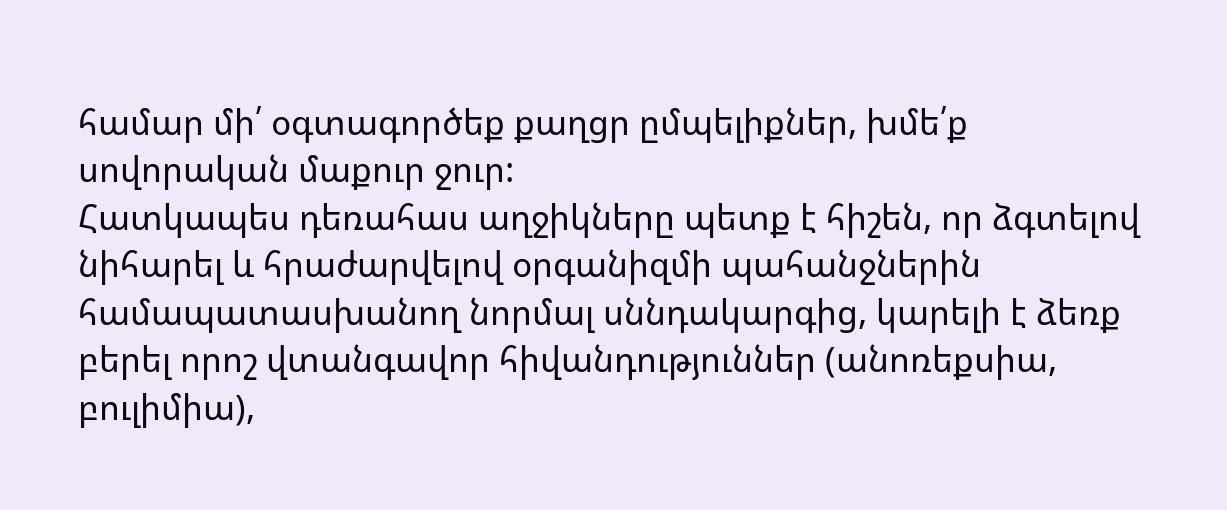համար մի՛ օգտագործեք քաղցր ըմպելիքներ, խմե՛ք սովորական մաքուր ջուր:
Հատկապես դեռահաս աղջիկները պետք է հիշեն, որ ձգտելով նիհարել և հրաժարվելով օրգանիզմի պահանջներին համապատասխանող նորմալ սննդակարգից, կարելի է ձեռք բերել որոշ վտանգավոր հիվանդություններ (անոռեքսիա, բուլիմիա),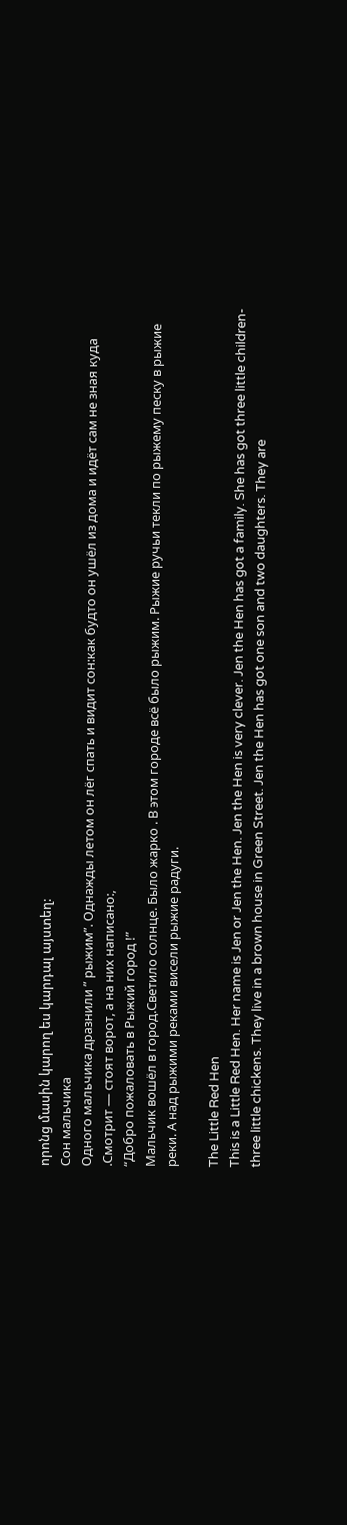որոնց մասին կարող ես կարդալ այստեղ:
Сон мальчика
Одного мальчика дразнили ” рыжим”. Однажды летом он лёг спать и видит сон:как будто он ушёл из дома и идёт сам не зная куда .Смотрит — стоят ворот, а на них написано:,
“Добро пожаловать в Рыжий город !”
Мальчик вошёл в город.Светило солнце. Было жарко . В этом городе всё было рыжим. Рыжие ручьи текли по рыжему песку в рыжие реки. А над рыжими реками висели рыжие радуги.

The Little Red Hen
This is a Little Red Hen. Her name is Jen or Jen the Hen. Jen the Hen is very clever. Jen the Hen has got a family. She has got three little children-three little chickens. They live in a brown house in Green Street. Jen the Hen has got one son and two daughters. They are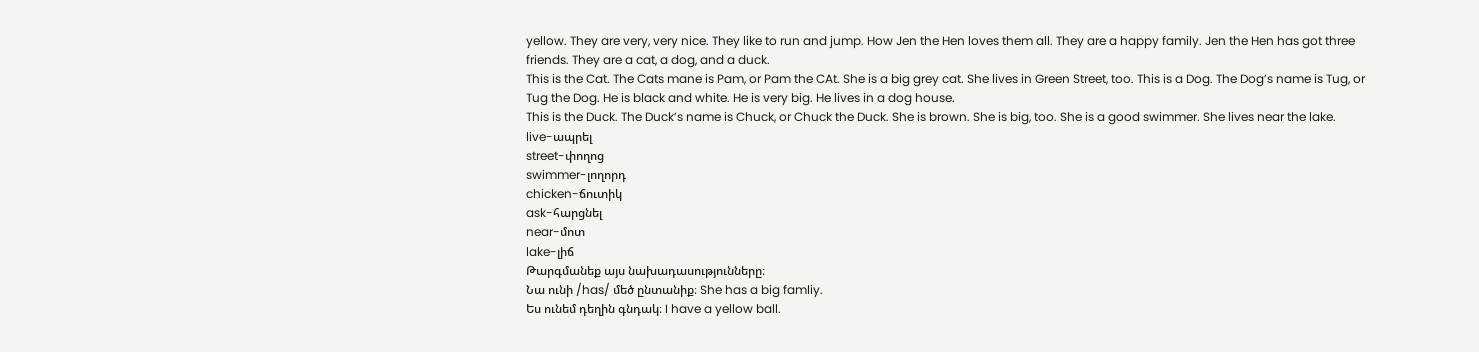yellow. They are very, very nice. They like to run and jump. How Jen the Hen loves them all. They are a happy family. Jen the Hen has got three friends. They are a cat, a dog, and a duck.
This is the Cat. The Cats mane is Pam, or Pam the CAt. She is a big grey cat. She lives in Green Street, too. This is a Dog. The Dog’s name is Tug, or Tug the Dog. He is black and white. He is very big. He lives in a dog house.
This is the Duck. The Duck’s name is Chuck, or Chuck the Duck. She is brown. She is big, too. She is a good swimmer. She lives near the lake.
live-ապրել
street-փողոց
swimmer-լողորդ
chicken-ճուտիկ
ask-հարցնել
near-մոտ
lake-լիճ
Թարգմանեք այս նախադասությունները։
Նա ունի /has/ մեծ ընտանիք։ She has a big famliy.
Ես ունեմ դեղին գնդակ։ I have a yellow ball.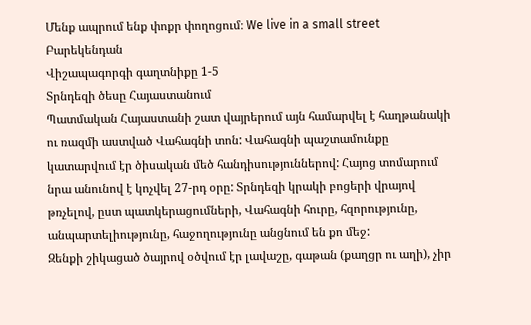Մենք ապրում ենք փոքր փողոցում։ We live in a small street
Բարեկենդան
Վիշապագորգի գաղտնիքը 1-5
Տրնդեզի ծեսը Հայաստանում
Պատմական Հայաստանի շատ վայրերում այն համարվել է հաղթանակի ու ռազմի աստված Վահագնի տոն: Վահագնի պաշտամունքը կատարվում էր ծիսական մեծ հանդիսություններով: Հայոց տոմարում նրա անունով է կոչվել 27-րդ օրը: Տրնդեզի կրակի բոցերի վրայով թռչելով, ըստ պատկերացումների, Վահագնի հուրը, հզորությունը, անպարտելիությունը, հաջողությունը անցնում են քո մեջ:
Զենքի շիկացած ծայրով օծվում էր լավաշը, գաթան (քաղցր ու աղի), չիր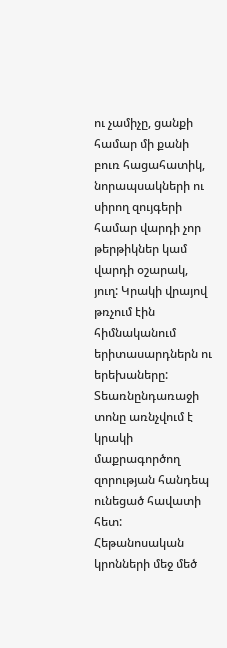ու չամիչը, ցանքի համար մի քանի բուռ հացահատիկ, նորապսակների ու սիրող զույգերի համար վարդի չոր թերթիկներ կամ վարդի օշարակ, յուղ: Կրակի վրայով թռչում էին հիմնականում երիտասարդներն ու երեխաները: Տեառնընդառաջի տոնը առնչվում է կրակի մաքրագործող զորության հանդեպ ունեցած հավատի հետ: Հեթանոսական կրոնների մեջ մեծ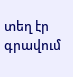տեղ էր գրավում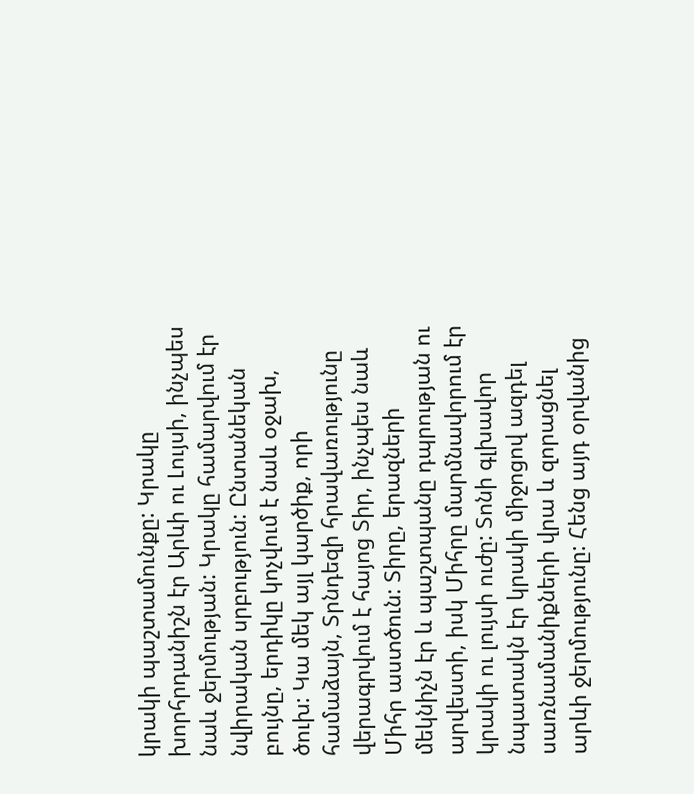կրակի պաշտամունքը: Կրակը խորհրդանիշն էր Արևի ու Լույսի, ինչպես նաև ջերմության: Կրակը համարվում էր նվիրական սրբություն: Ընտանեկան բույնը, երդիկը կոչվում է նաև օջախ, ծուխ: Կա մեկ այլ կարծիք, որի համաձայն, Տրնդեզի հրավառությունը վերագրվում է հայոց Տիր, ինչպես նաև Միհր աստծուն: Տիրը, երազների մեկնիչն էր և պաշտպանը դպրության ու արվեստի, իսկ Միհրը մարմնավորում էր կրակի ու լույսի ուժը: Տոնի գլխավոր նպատակն էր կրակի միջոցով ազդել սառնամանիքների վրա և զորացնել արևի ջերմությունը: Հենց այդ օրվանից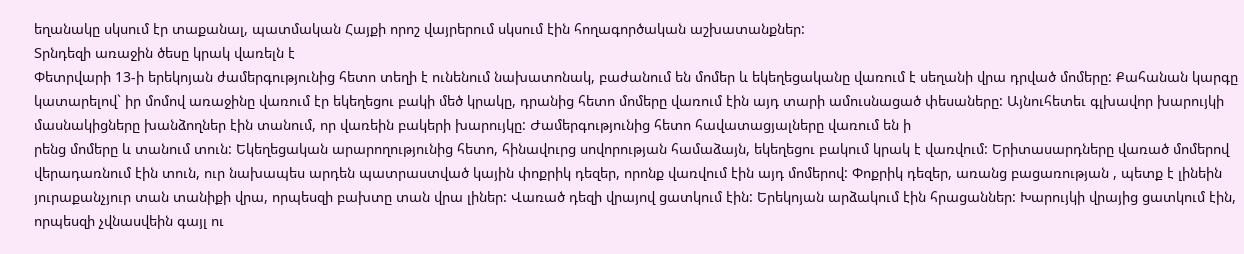եղանակը սկսում էր տաքանալ, պատմական Հայքի որոշ վայրերում սկսում էին հողագործական աշխատանքներ:
Տրնդեզի առաջին ծեսը կրակ վառելն է
Փետրվարի 13-ի երեկոյան ժամերգությունից հետո տեղի է ունենում նախատոնակ, բաժանում են մոմեր և եկեղեցականը վառում է սեղանի վրա դրված մոմերը: Քահանան կարգը կատարելով` իր մոմով առաջինը վառում էր եկեղեցու բակի մեծ կրակը, դրանից հետո մոմերը վառում էին այդ տարի ամուսնացած փեսաները: Այնուհետեւ գլխավոր խարույկի մասնակիցները խանձողներ էին տանում, որ վառեին բակերի խարույկը: Ժամերգությունից հետո հավատացյալները վառում են ի
րենց մոմերը և տանում տուն: Եկեղեցական արարողությունից հետո, հինավուրց սովորության համաձայն, եկեղեցու բակում կրակ է վառվում: Երիտասարդները վառած մոմերով վերադառնում էին տուն, ուր նախապես արդեն պատրաստված կային փոքրիկ դեզեր, որոնք վառվում էին այդ մոմերով: Փոքրիկ դեզեր, առանց բացառության , պետք է լինեին յուրաքանչյուր տան տանիքի վրա, որպեսզի բախտը տան վրա լիներ: Վառած դեզի վրայով ցատկում էին: Երեկոյան արձակում էին հրացաններ: Խարույկի վրայից ցատկում էին, որպեսզի չվնասվեին գայլ ու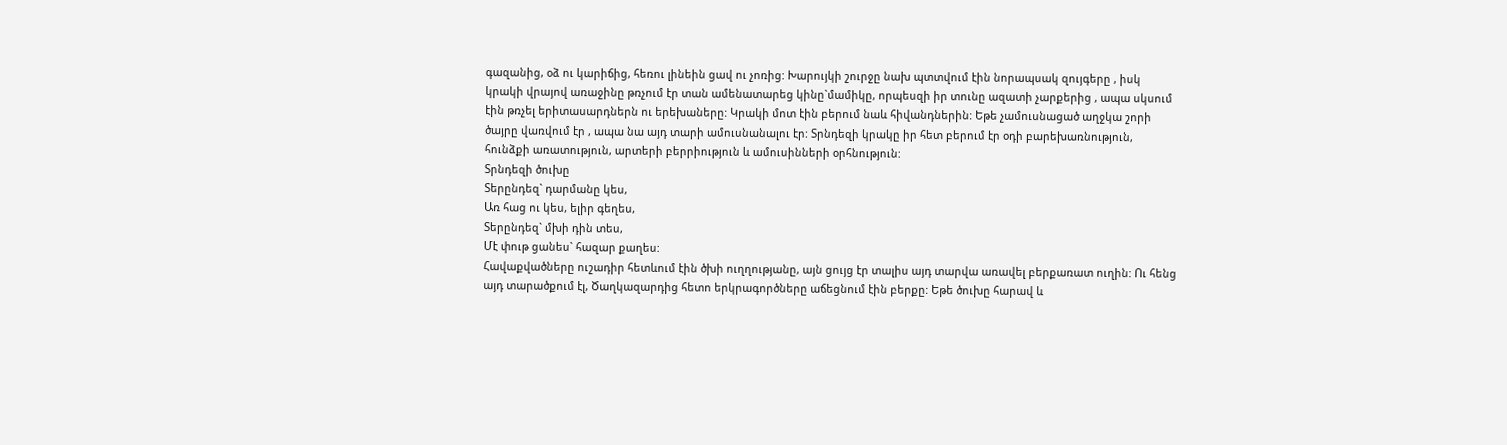գազանից, օձ ու կարիճից, հեռու լինեին ցավ ու չոռից: Խարույկի շուրջը նախ պտտվում էին նորապսակ զույգերը , իսկ կրակի վրայով առաջինը թռչում էր տան ամենատարեց կինը`մամիկը, որպեսզի իր տունը ազատի չարքերից , ապա սկսում էին թռչել երիտասարդներն ու երեխաները: Կրակի մոտ էին բերում նաև հիվանդներին: Եթե չամուսնացած աղջկա շորի ծայրը վառվում էր , ապա նա այդ տարի ամուսնանալու էր: Տրնդեզի կրակը իր հետ բերում էր օդի բարեխառնություն, հունձքի առատություն, արտերի բերրիություն և ամուսինների օրհնություն:
Տրնդեզի ծուխը
Տերընդեզ` դարմանը կես,
Առ հաց ու կես, ելիր գեղես,
Տերընդեզ` մխի դին տես,
Մէ փութ ցանես` հազար քաղես:
Հավաքվածները ուշադիր հետևում էին ծխի ուղղությանը, այն ցույց էր տալիս այդ տարվա առավել բերքառատ ուղին: Ու հենց այդ տարածքում էլ, Ծաղկազարդից հետո երկրագործները աճեցնում էին բերքը: Եթե ծուխը հարավ և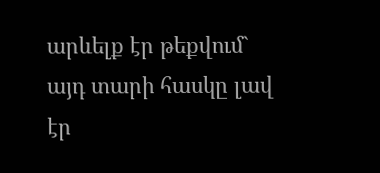արևելք էր թեքվում` այդ տարի հասկը լավ էր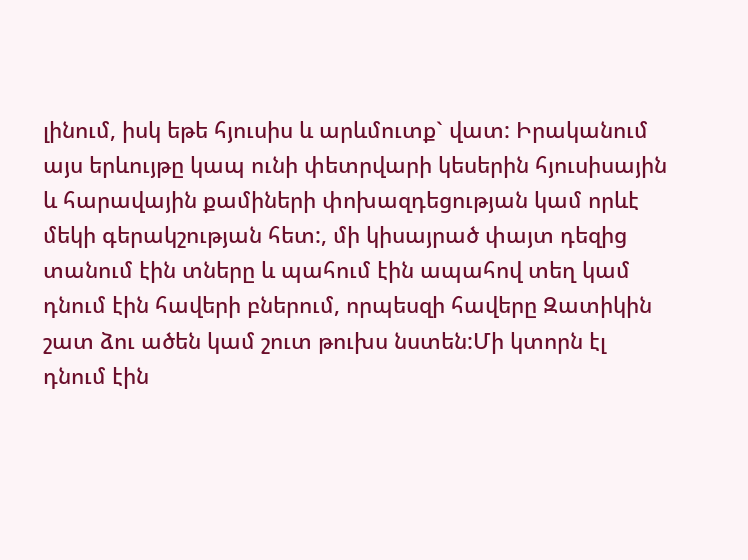լինում, իսկ եթե հյուսիս և արևմուտք` վատ: Իրականում այս երևույթը կապ ունի փետրվարի կեսերին հյուսիսային և հարավային քամիների փոխազդեցության կամ որևէ մեկի գերակշության հետ:, մի կիսայրած փայտ դեզից տանում էին տները և պահում էին ապահով տեղ կամ դնում էին հավերի բներում, որպեսզի հավերը Զատիկին շատ ձու ածեն կամ շուտ թուխս նստեն:Մի կտորն էլ դնում էին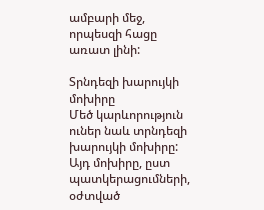ամբարի մեջ, որպեսզի հացը առատ լինի:

Տրնդեզի խարույկի մոխիրը
Մեծ կարևորություն ուներ նաև տրնդեզի խարույկի մոխիրը: Այդ մոխիրը, ըստ պատկերացումների, օժտված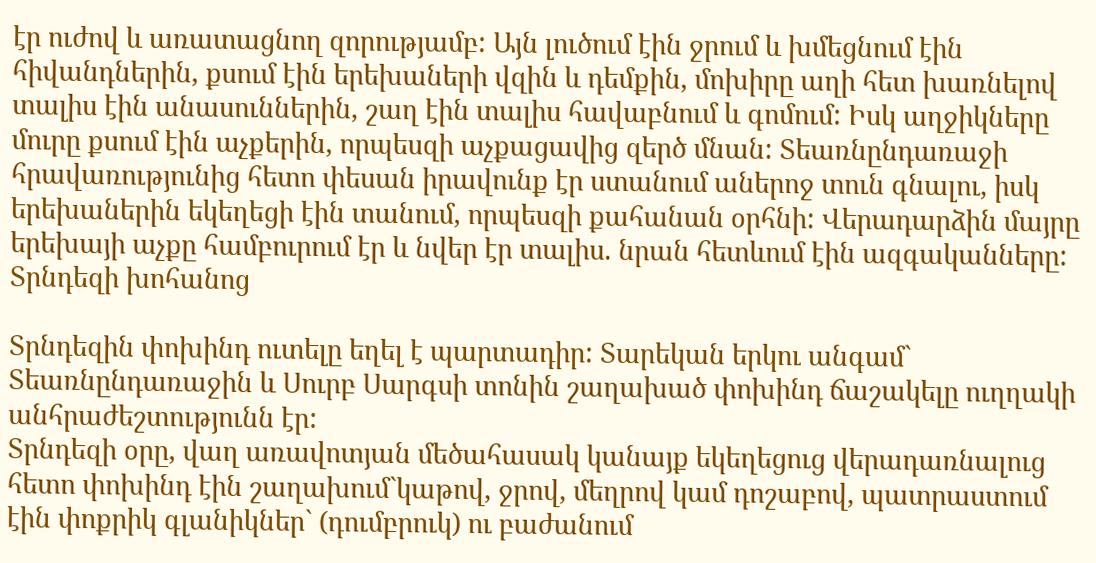էր ուժով և առատացնող զորությամբ: Այն լուծում էին ջրում և խմեցնում էին հիվանդներին, քսում էին երեխաների վզին և դեմքին, մոխիրը աղի հետ խառնելով տալիս էին անասուններին, շաղ էին տալիս հավաբնում և գոմում: Իսկ աղջիկները մուրը քսում էին աչքերին, որպեսզի աչքացավից զերծ մնան: Տեառնընդառաջի հրավառությունից հետո փեսան իրավունք էր ստանում աներոջ տուն գնալու, իսկ երեխաներին եկեղեցի էին տանում, որպեսզի քահանան օրհնի: Վերադարձին մայրը երեխայի աչքը համբուրում էր և նվեր էր տալիս. նրան հետևում էին ազգականները:
Տրնդեզի խոհանոց

Տրնդեզին փոխինդ ուտելը եղել է պարտադիր: Տարեկան երկու անգամ` Տեառնընդառաջին և Սուրբ Սարգսի տոնին շաղախած փոխինդ ճաշակելը ուղղակի անհրաժեշտությունն էր:
Տրնդեզի օրը, վաղ առավոտյան մեծահասակ կանայք եկեղեցուց վերադառնալուց հետո փոխինդ էին շաղախում`կաթով, ջրով, մեղրով կամ դոշաբով, պատրաստում էին փոքրիկ գլանիկներ` (դումբրուկ) ու բաժանում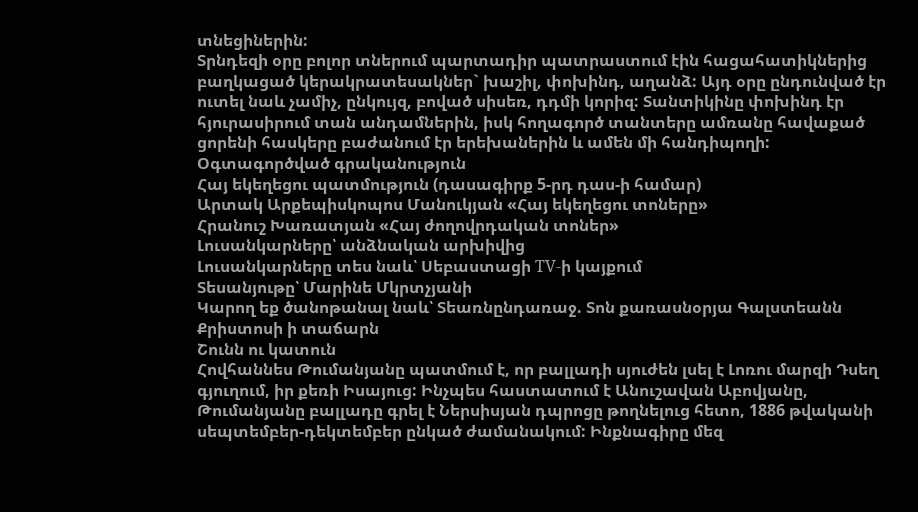տնեցիներին:
Տրնդեզի օրը բոլոր տներում պարտադիր պատրաստում էին հացահատիկներից բաղկացած կերակրատեսակներ` խաշիլ, փոխինդ, աղանձ: Այդ օրը ընդունված էր ուտել նաև չամիչ, ընկույզ, բոված սիսեռ, դդմի կորիզ: Տանտիկինը փոխինդ էր հյուրասիրում տան անդամներին, իսկ հողագործ տանտերը ամռանը հավաքած ցորենի հասկերը բաժանում էր երեխաներին և ամեն մի հանդիպողի:
Օգտագործված գրականություն
Հայ եկեղեցու պատմություն (դասագիրք 5-րդ դաս-ի համար)
Արտակ Արքեպիսկոպոս Մանուկյան «Հայ եկեղեցու տոները»
Հրանուշ Խառատյան «Հայ ժողովրդական տոներ»
Լուսանկարները՝ անձնական արխիվից
Լուսանկարները տես նաև՝ Սեբաստացի TV-ի կայքում
Տեսանյութը՝ Մարինե Մկրտչյանի
Կարող եք ծանոթանալ նաև՝ Տեառնընդառաջ. Տոն քառասնօրյա Գալստեանն Քրիստոսի ի տաճարն
Շունն ու կատուն
Հովհաննես Թումանյանը պատմում է, որ բալլադի սյուժեն լսել է Լոռու մարզի Դսեղ գյուղում, իր քեռի Իսայուց: Ինչպես հաստատում է Անուշավան Աբովյանը, Թումանյանը բալլադը գրել է Ներսիսյան դպրոցը թողնելուց հետո, 1886 թվականի սեպտեմբեր-դեկտեմբեր ընկած ժամանակում: Ինքնագիրը մեզ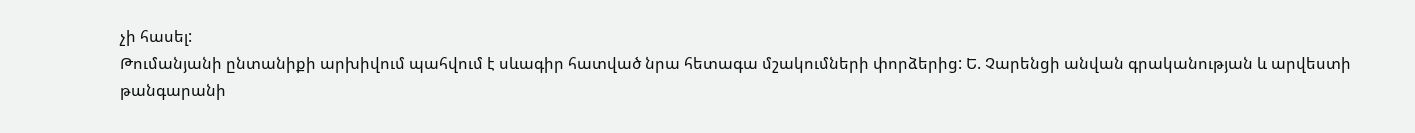չի հասել:
Թումանյանի ընտանիքի արխիվում պահվում է սևագիր հատված նրա հետագա մշակումների փորձերից: Ե. Չարենցի անվան գրականության և արվեստի թանգարանի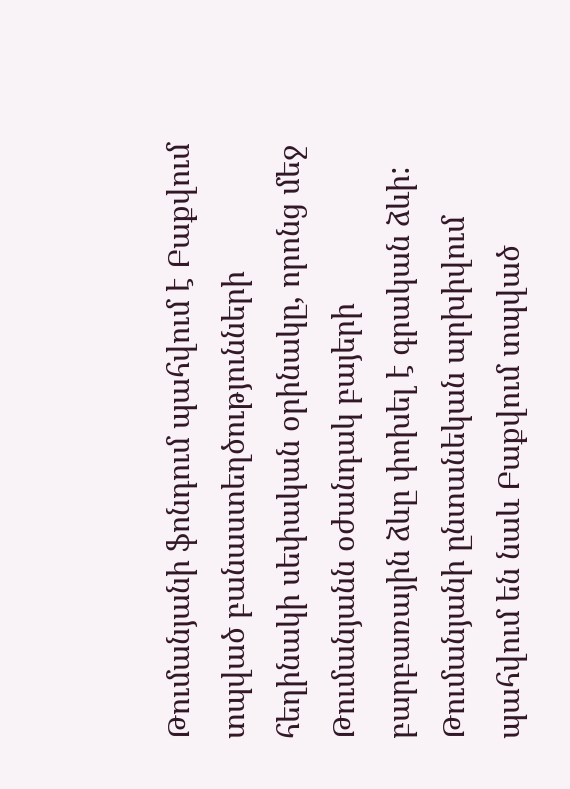Թումանյանի ֆոնդում պահվում է Բաքվում տպված բանաստեղծությունների հեղինակի սեփական օրինակը, որոնց մեջ Թումանյանն օժանդակ բայերի բարբառային ձևը փոխել է գրական ձևի: Թումանյանի ընտանեկան արխիվում պահվում են նաև Բաքվում տպված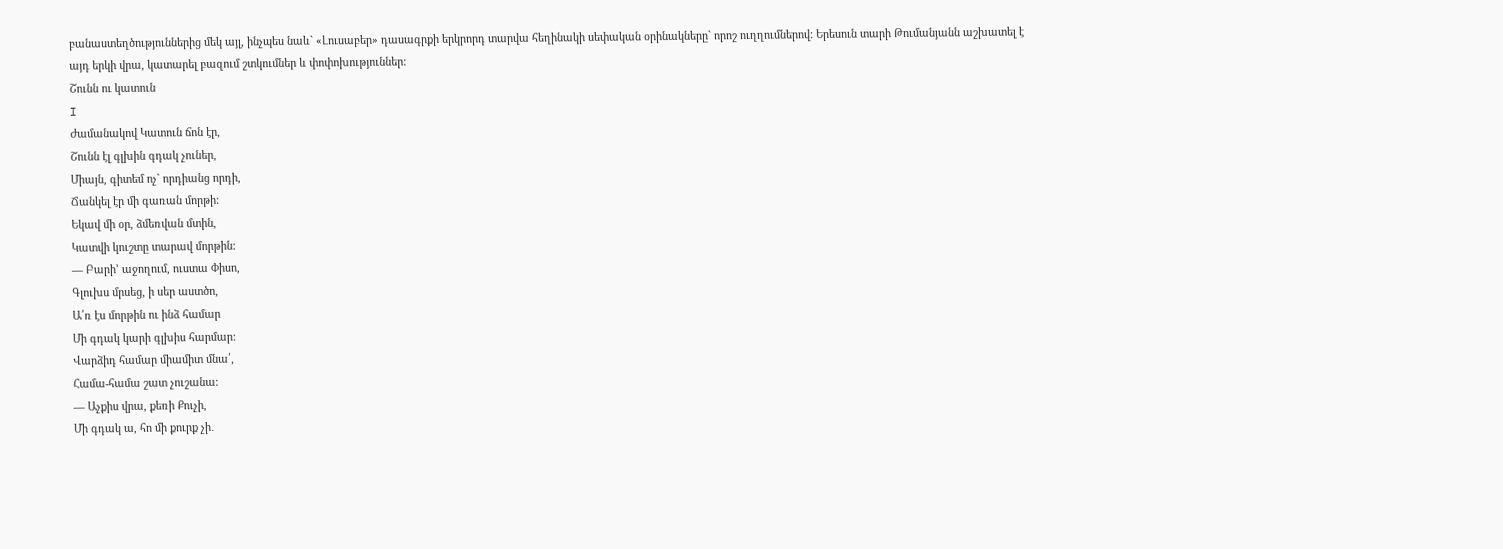բանաստեղծություններից մեկ այլ, ինչպես նաև` «Լուսաբեր» դասագրքի երկրորդ տարվա հեղինակի սեփական օրինակները` որոշ ուղղումներով: Երեսուն տարի Թումանյանն աշխատել է այդ երկի վրա, կատարել բազում շտկումներ և փոփոխություններ:
Շունն ու կատուն
I
Ժամանակով Կատուն ճոն էր,
Շունն էլ գլխին գդակ չուներ,
Միայն, գիտեմ ոչ` որդիանց որդի,
Ճանկել էր մի գառան մորթի:
Եկավ մի օր, ձմեռվան մտին,
Կատվի կուշտը տարավ մորթին:
— Բարի’ աջողում, ուստա Փիսո,
Գլուխս մրսեց, ի սեր աստծո,
Ա՛ռ էս մորթին ու ինձ համար
Մի գդակ կարի գլխիս հարմար:
Վարձիդ համար միամիտ մնա՛,
Համա-համա շատ չուշանա:
— Աչքիս վրա, քեռի Քուչի,
Մի գդակ ա, հո մի քուրք չի․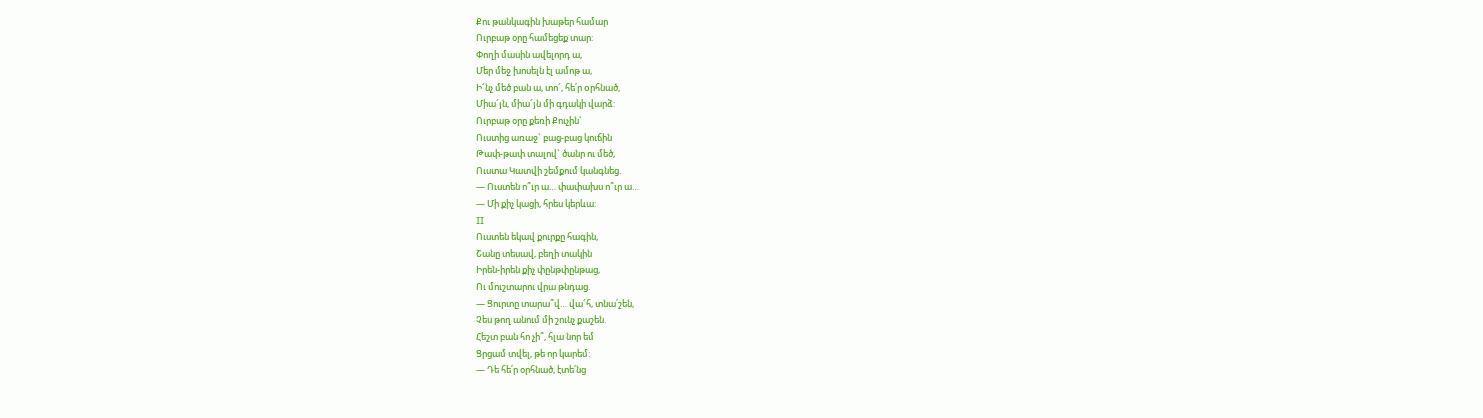Քու թանկագին խաթեր համար
Ուրբաթ օրը համեցեք տար:
Փողի մասին ավելորդ ա,
Մեր մեջ խոսելն էլ ամոթ ա,
Ի՜նչ մեծ բան ա, տո՜, հե՛ր oրհնած,
Միա՜յն, միա՜յն մի գդակի վարձ:
Ուրբաթ օրը քեռի Քուչին`
Ուստից առաջ` բաց-բաց կուճին
Թափ-թափ տալով` ծանր ու մեծ,
Ուստա Կատվի շեմքում կանգնեց.
— Ուստեն ո՞ւր ա… փափախս ո՞ւր ա…
— Մի քիչ կացի, հրես կերևա:
II
Ուստեն եկավ քուրքը հագին,
Շանը տեսավ, բեղի տակին
Իրեն-իրեն քիչ փընթփընթաց,
Ու մուշտարու վրա թնդաց.
— Ցուրտը տարա՞վ… վա՜հ, տնա՛շեն,
Չես թող անում մի շունչ քաշեն.
Հեշտ բան հո չի՞, հլա նոր եմ
Ցրցամ տվել, թե որ կարեմ:
— Դե հե՛ր օրհնած, էտե՛նց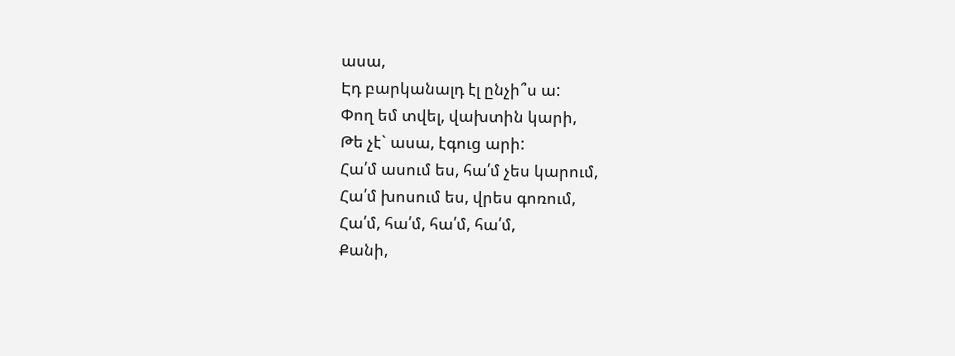ասա,
Էդ բարկանալդ էլ ընչի՞ս ա:
Փող եմ տվել, վախտին կարի,
Թե չէ` ասա, էգուց արի:
Հա՛մ ասում ես, հա՛մ չես կարում,
Հա՛մ խոսում ես, վրես գոռում,
Հա՛մ, հա՛մ, հա՛մ, հա՛մ,
Քանի,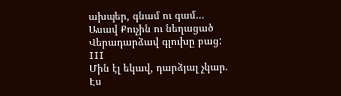ախպեր, գնամ ու գամ…
Ասավ Քուչին ու նեղացած
Վերադարձավ գլուխը բաց:
III
Մին էլ եկավ, դարձյալ չկար.
Էս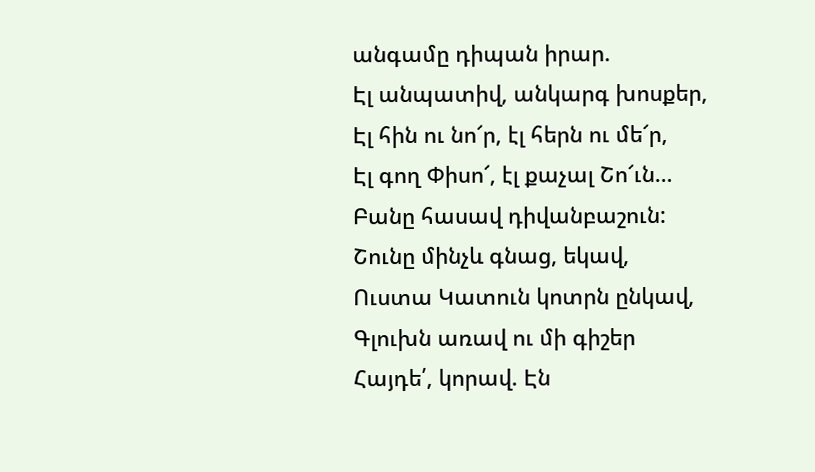անգամը դիպան իրար.
Էլ անպատիվ, անկարգ խոսքեր,
Էլ հին ու նո՜ր, էլ հերն ու մե՜ր,
Էլ գող Փիսո՜, էլ քաչալ Շո՜ւն…
Բանը հասավ դիվանբաշուն:
Շունը մինչև գնաց, եկավ,
Ուստա Կատուն կոտրն ընկավ,
Գլուխն առավ ու մի գիշեր
Հայդե՛, կորավ. Էն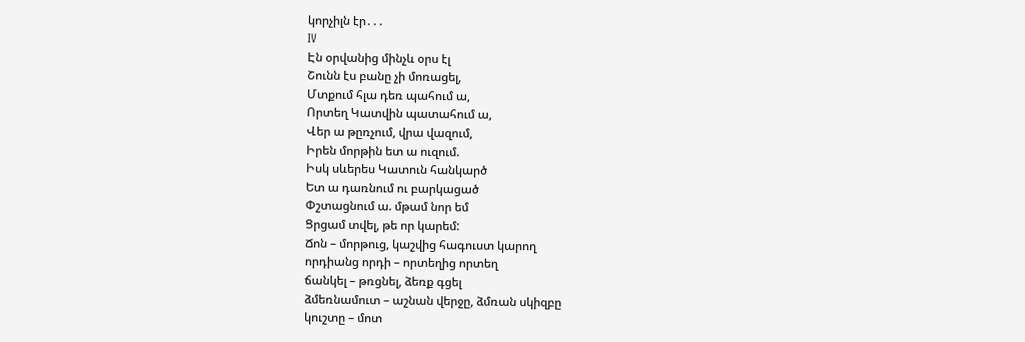կորչիլն էր․․․
IV
Էն օրվանից մինչև օրս էլ
Շունն էս բանը չի մոռացել,
Մտքում հլա դեռ պահում ա,
Որտեղ Կատվին պատահում ա,
Վեր ա թըռչում, վրա վազում,
Իրեն մորթին ետ ա ուզում.
Իսկ սևերես Կատուն հանկարծ
Ետ ա դառնում ու բարկացած
Փշտացնում ա. մթամ նոր եմ
Ցրցամ տվել, թե որ կարեմ:
Ճոն – մորթուց, կաշվից հագուստ կարող
որդիանց որդի – որտեղից որտեղ
ճանկել – թռցնել, ձեռք գցել
ձմեռնամուտ – աշնան վերջը, ձմռան սկիզբը
կուշտը – մոտ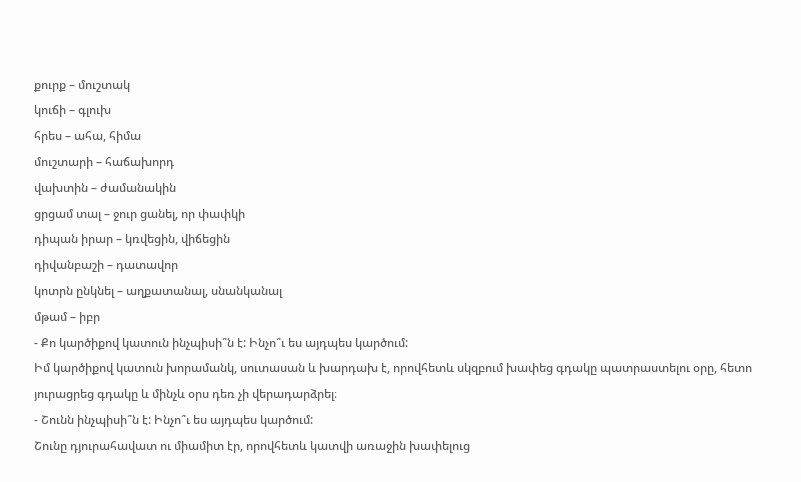քուրք – մուշտակ
կուճի – գլուխ
հրես – ահա, հիմա
մուշտարի – հաճախորդ
վախտին – ժամանակին
ցրցամ տալ – ջուր ցանել, որ փափկի
դիպան իրար – կռվեցին, վիճեցին
դիվանբաշի – դատավոր
կոտրն ընկնել – աղքատանալ, սնանկանալ
մթամ – իբր
- Քո կարծիքով կատուն ինչպիսի՞ն է: Ինչո՞ւ ես այդպես կարծում:
Իմ կարծիքով կատուն խորամանկ, սուտասան և խարդախ է, որովհետև սկզբում խափեց գդակը պատրաստելու օրը, հետո յուրացրեց գդակը և մինչև օրս դեռ չի վերադարձրել։
- Շունն ինչպիսի՞ն է: Ինչո՞ւ ես այդպես կարծում:
Շունը դյուրահավատ ու միամիտ էր, որովհետև կատվի առաջին խափելուց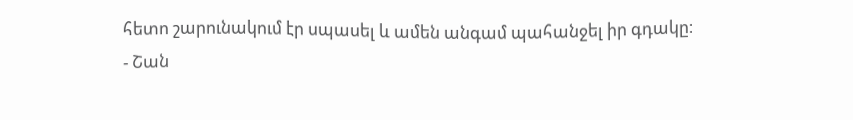հետո շարունակում էր սպասել և ամեն անգամ պահանջել իր գդակը։
- Շան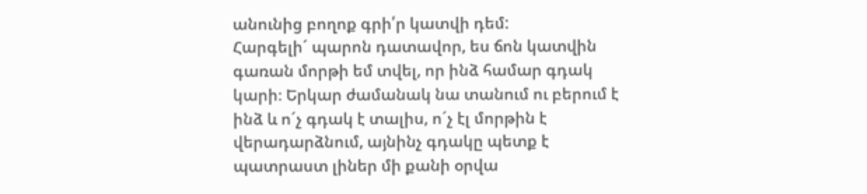անունից բողոք գրի՛ր կատվի դեմ:
Հարգելի´ պարոն դատավոր, ես ճոն կատվին գառան մորթի եմ տվել, որ ինձ համար գդակ կարի։ Երկար ժամանակ նա տանում ու բերում է ինձ և ո´չ գդակ է տալիս, ո´չ էլ մորթին է վերադարձնում, այնինչ գդակը պետք է պատրաստ լիներ մի քանի օրվա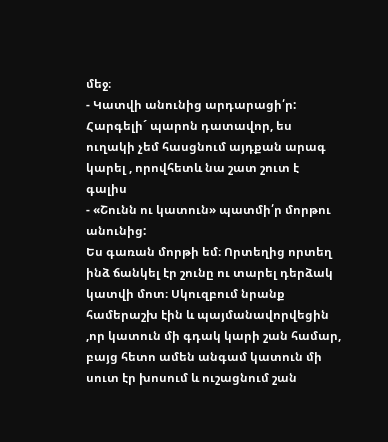մեջ։
- Կատվի անունից արդարացի՛ր:
Հարգելի´ պարոն դատավոր, ես ուղակի չեմ հասցնում այդքան արագ կարել , որովհետև նա շատ շուտ է գալիս
- «Շունն ու կատուն» պատմի՛ր մորթու անունից:
Ես գառան մորթի եմ։ Որտեղից որտեղ ինձ ճանկել էր շունը ու տարել դերձակ կատվի մոտ։ Սկուզբում նրանք համերաշխ էին և պայմանավորվեցին ,որ կատուն մի գդակ կարի շան համար, բայց հետո ամեն անգամ կատուն մի սուտ էր խոսում և ուշացնում շան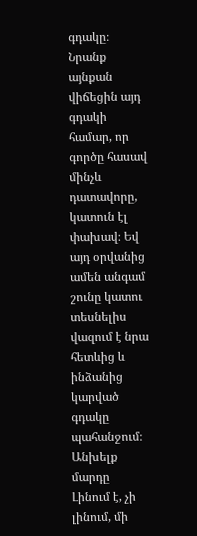գդակը։ Նրանք այնքան վիճեցին այդ գդակի համար, որ գործը հասավ մինչև դատավորը, կատուն էլ փախավ։ Եվ այդ օրվանից ամեն անգամ շունը կատու տեսնելիս վազում է նրա հետևից և ինձանից կարված գդակը պահանջում։
Անխելք մարդը
Լինում է, չի լինում, մի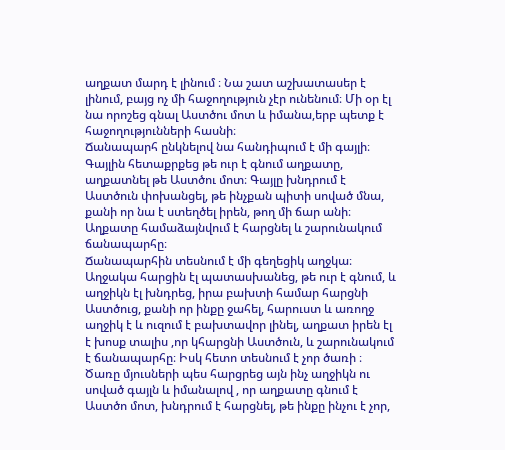աղքատ մարդ է լինում ։ Նա շատ աշխատասեր է լինում, բայց ոչ մի հաջողություն չէր ունենում։ Մի օր էլ նա որոշեց գնալ Աստծու մոտ և իմանա,երբ պետք է հաջողությունների հասնի։
Ճանապարհ ընկնելով նա հանդիպում է մի գայլի։ Գայլին հետաքրքեց թե ուր է գնում աղքատը, աղքատնել թե Աստծու մոտ։ Գայլը խնդրում է Աստծուն փոխանցել, թե ինչքան պիտի սոված մնա, քանի որ նա է ստեղծել իրեն, թող մի ճար անի։ Աղքատը համաձայնվում է հարցնել և շարունակում ճանապարհը։
Ճանապարհին տեսնում է մի գեղեցիկ աղջկա։ Աղջակա հարցին էլ պատասխանեց, թե ուր է գնում, և աղջիկն էլ խնդրեց, իրա բախտի համար հարցնի Աստծուց, քանի որ ինքը ջահել, հարուստ և առողջ աղջիկ է և ուզում է բախտավոր լինել, աղքատ իրեն էլ է խոսք տալիս ,որ կհարցնի Աստծուն, և շարունակում է ճանապարհը։ Իսկ հետո տեսնում է չոր ծառի ։ Ծառը մյուսների պես հարցրեց այն ինչ աղջիկն ու սոված գայլն և իմանալով , որ աղքատը գնում է Աստծո մոտ, խնդրում է հարցնել, թե ինքը ինչու է չոր,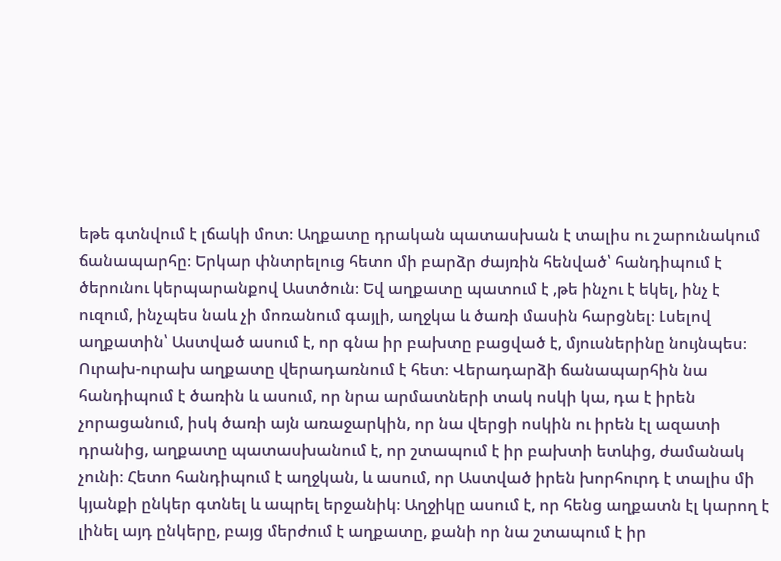եթե գտնվում է լճակի մոտ։ Աղքատը դրական պատասխան է տալիս ու շարունակում ճանապարհը։ Երկար փնտրելուց հետո մի բարձր ժայռին հենված՝ հանդիպում է ծերունու կերպարանքով Աստծուն։ Եվ աղքատը պատում է ,թե ինչու է եկել, ինչ է ուզում, ինչպես նաև չի մոռանում գայլի, աղջկա և ծառի մասին հարցնել։ Լսելով աղքատին՝ Աստված ասում է, որ գնա իր բախտը բացված է, մյուսներինը նույնպես։ Ուրախ-ուրախ աղքատը վերադառնում է հետ։ Վերադարձի ճանապարհին նա հանդիպում է ծառին և ասում, որ նրա արմատների տակ ոսկի կա, դա է իրեն չորացանում, իսկ ծառի այն առաջարկին, որ նա վերցի ոսկին ու իրեն էլ ազատի դրանից, աղքատը պատասխանում է, որ շտապում է իր բախտի ետևից, ժամանակ չունի։ Հետո հանդիպում է աղջկան, և ասում, որ Աստված իրեն խորհուրդ է տալիս մի կյանքի ընկեր գտնել և ապրել երջանիկ։ Աղջիկը ասում է, որ հենց աղքատն էլ կարող է լինել այդ ընկերը, բայց մերժում է աղքատը, քանի որ նա շտապում է իր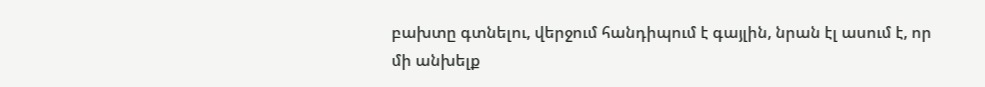բախտը գտնելու, վերջում հանդիպում է գայլին, նրան էլ ասում է, որ մի անխելք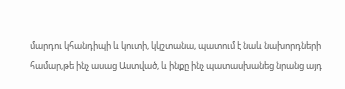մարդու կհանդիպի և կուտի, կկշտանա, պատում է նաև նախորդների համար,թե ինչ ասաց Աստված, և ինքը ինչ պատասխանեց նրանց այդ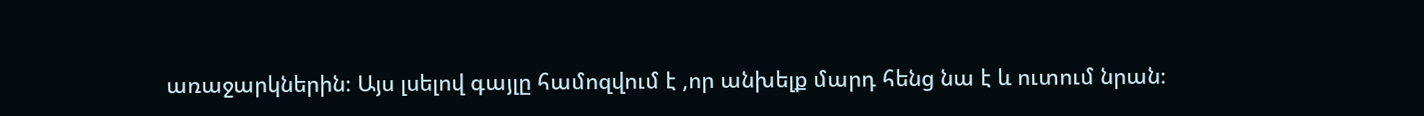առաջարկներին։ Այս լսելով գայլը համոզվում է ,որ անխելք մարդ հենց նա է և ուտում նրան։